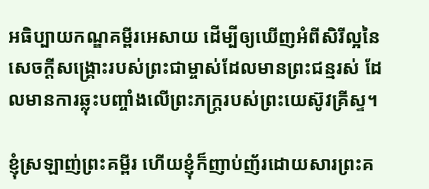អធិប្បាយកណ្ឌគម្ពីរអេសាយ ដើម្បីឲ្យឃើញអំពីសិរីល្អនៃសេចក្តីសង្គ្រោះរបស់ព្រះជាម្ចាស់ដែលមានព្រះជន្មរស់ ដែលមានការឆ្លុះបញ្ចាំងលើព្រះភក្ត្ររបស់ព្រះយេស៊ូវគ្រីស្ទ។

ខ្ញុំស្រឡាញ់ព្រះគម្ពីរ ហើយខ្ញុំក៏ញាប់ញ័រដោយសារព្រះគ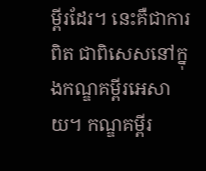ម្ពីរដែរ។ នេះគឺជាការពិត ជាពិសេសនៅក្នុងកណ្ឌគម្ពីរអេសាយ។ កណ្ឌគម្ពីរ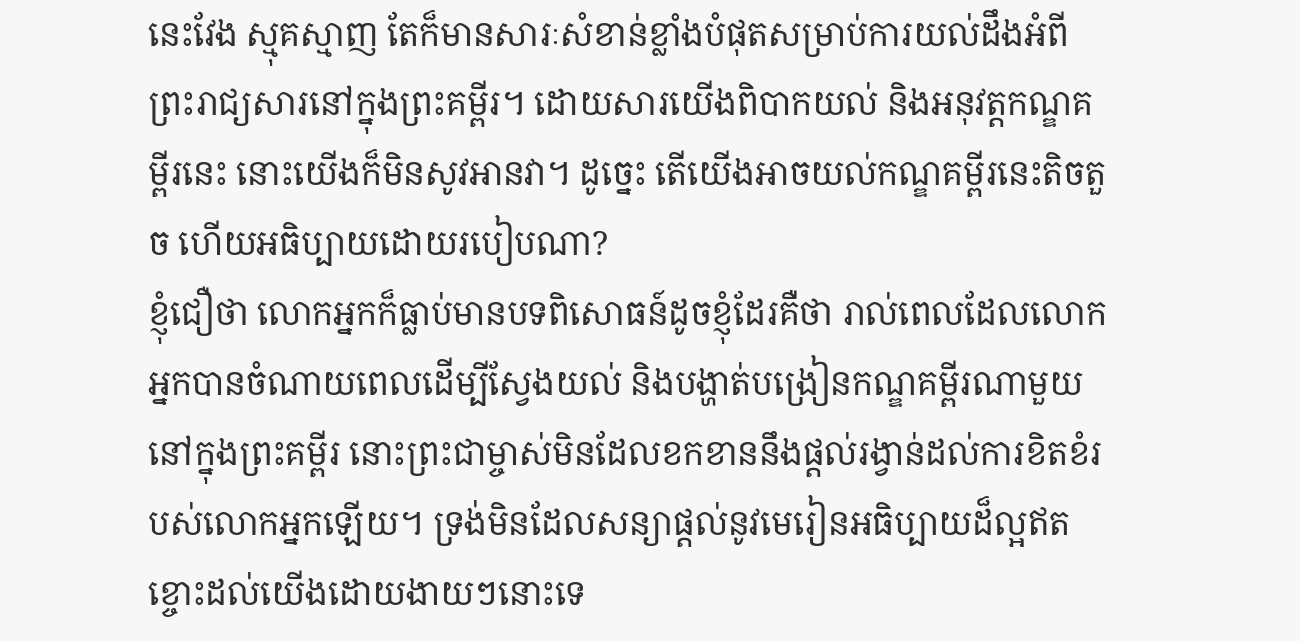នេះវែង ស្មុគស្មាញ តែក៏មានសារៈសំខាន់ខ្លាំងបំផុតសម្រាប់ការយល់ដឹងអំពីព្រះរាជ្យសារនៅក្នុងព្រះគម្ពីរ។ ដោយសារយើងពិបាកយល់ និងអនុវត្តកណ្ឌគម្ពីរនេះ នោះយើងក៏មិនសូវអានវា។ ដូច្នេះ តើយើងអាចយល់កណ្ឌគម្ពីរនេះតិចតួច ហើយអធិប្បាយដោយរបៀបណា?
ខ្ញុំជឿថា លោកអ្នកក៏ធ្លាប់មានបទពិសោធន៍ដូចខ្ញុំដែរគឺថា រាល់ពេលដែលលោកអ្នកបានចំណាយពេលដើម្បីស្វែងយល់ និងបង្ហាត់បង្រៀនកណ្ឌគម្ពីរណាមួយនៅក្នុងព្រះគម្ពីរ នោះព្រះជាម្ចាស់មិនដែលខកខាននឹងផ្តល់រង្វាន់ដល់ការខិតខំរបស់លោកអ្នកឡើយ។ ទ្រង់មិនដែលសន្យាផ្តល់នូវមេរៀនអធិប្បាយដ៏ល្អឥតខ្ចោះដល់យើងដោយងាយៗនោះទេ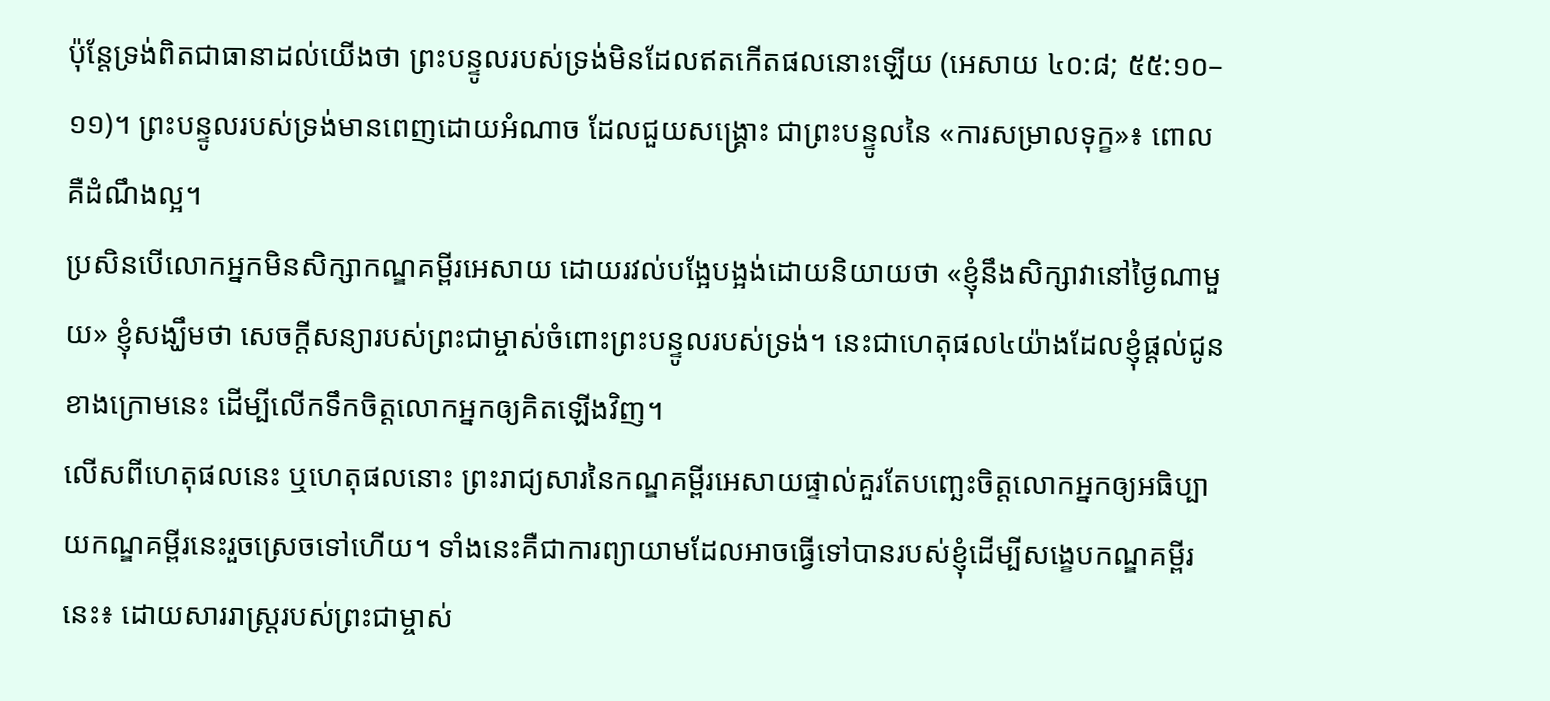ប៉ុន្តែទ្រង់ពិតជាធានាដល់យើងថា ព្រះបន្ទូលរបស់ទ្រង់មិនដែលឥតកើតផលនោះឡើយ (អេសាយ ៤០:៨; ៥៥:១០–១១)។ ព្រះបន្ទូលរបស់ទ្រង់មានពេញដោយអំណាច ដែលជួយសង្គ្រោះ ជាព្រះបន្ទូលនៃ «ការសម្រាលទុក្ខ»៖ ពោលគឺដំណឹងល្អ។
ប្រសិនបើលោកអ្នកមិនសិក្សាកណ្ឌគម្ពីរអេសាយ ដោយរវល់បង្អែបង្អង់ដោយនិយាយថា «ខ្ញុំនឹងសិក្សាវានៅថ្ងៃណាមួយ» ខ្ញុំសង្ឃឹមថា សេចក្តីសន្យារបស់ព្រះជាម្ចាស់ចំពោះព្រះបន្ទូលរបស់ទ្រង់។ នេះជាហេតុផល៤យ៉ាងដែលខ្ញុំផ្តល់ជូនខាងក្រោមនេះ ដើម្បីលើកទឹកចិត្តលោកអ្នកឲ្យគិតឡើងវិញ។
លើសពីហេតុផលនេះ ឬហេតុផលនោះ ព្រះរាជ្យសារនៃកណ្ឌគម្ពីរអេសាយផ្ទាល់គួរតែបញ្ឆេះចិត្តលោកអ្នកឲ្យអធិប្បាយកណ្ឌគម្ពីរនេះរួចស្រេចទៅហើយ។ ទាំងនេះគឺជាការព្យាយាមដែលអាចធ្វើទៅបានរបស់ខ្ញុំដើម្បីសង្ខេបកណ្ឌគម្ពីរនេះ៖ ដោយសាររាស្ដ្ររបស់ព្រះជាម្ចាស់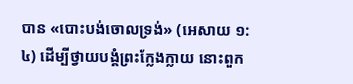បាន «បោះបង់ចោលទ្រង់» (អេសាយ ១:៤) ដើម្បីថ្វាយបង្គំព្រះក្លែងក្លាយ នោះពួក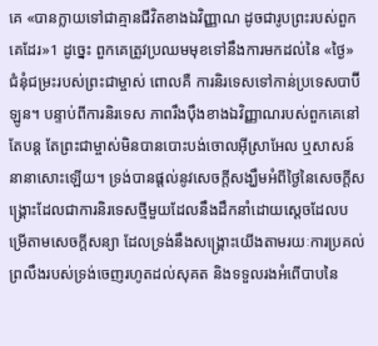គេ «បានក្លាយទៅជាគ្មានជីវិតខាងឯវិញ្ញាណ ដូចជារូបព្រះរបស់ពួកគេដែរ»1 ដូច្នេះ ពួកគេត្រូវប្រឈមមុខទៅនឹងការមកដល់នៃ «ថ្ងៃ» ជំនុំជម្រះរបស់ព្រះជាម្ចាស់ ពោលគឺ ការនិរទេសទៅកាន់ប្រទេសបាប៊ីឡូន។ បន្ទាប់ពីការនិរទេស ភាពរឹងប៉ឹងខាងឯវិញ្ញាណរបស់ពួកគេនៅតែបន្ត តែព្រះជាម្ចាស់មិនបានបោះបង់ចោលអ៊ីស្រាអែល ឬសាសន៍នានាសោះឡើយ។ ទ្រង់បានផ្តល់នូវសេចក្តីសង្ឃឹមអំពីថ្ងៃនៃសេចក្ដីសង្គ្រោះដែលជាការនិរទេសថ្មីមួយដែលនឹងដឹកនាំដោយស្ដេចដែលបម្រើតាមសេចក្តីសន្យា ដែលទ្រង់នឹងសង្គ្រោះយើងតាមរយៈការប្រគល់ព្រលឹងរបស់ទ្រង់ចេញរហូតដល់សុគត និងទទួលរងអំពើបាបនៃ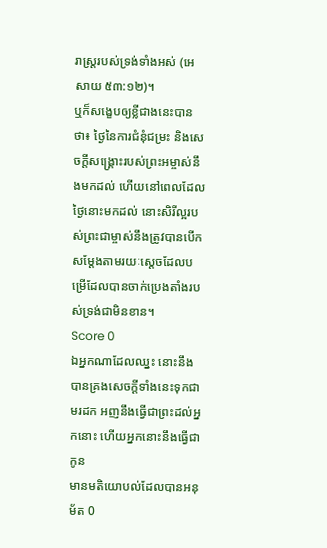រាស្ត្ររបស់ទ្រង់ទាំងអស់ (អេសាយ ៥៣:១២)។
ឬក៏សង្ខេបឲ្យខ្លីជាងនេះបានថា៖ ថ្ងៃនៃការជំនុំជម្រះ និងសេចក្ដីសង្គ្រោះរបស់ព្រះអម្ចាស់នឹងមកដល់ ហើយនៅពេលដែលថ្ងៃនោះមកដល់ នោះសិរីល្អរបស់ព្រះជាម្ចាស់នឹងត្រូវបានបើកសម្ដែងតាមរយៈស្ដេចដែលបម្រើដែលបានចាក់ប្រេងតាំងរបស់ទ្រង់ជាមិនខាន។
Score 0
ឯអ្នកណាដែលឈ្នះ នោះនឹងបានគ្រងសេចក្ដីទាំងនេះទុកជាមរដក អញនឹងធ្វើជាព្រះដល់អ្នកនោះ ហើយអ្នកនោះនឹងធ្វើជាកូន
មានមតិយោបល់ដែលបានអនុម័ត 0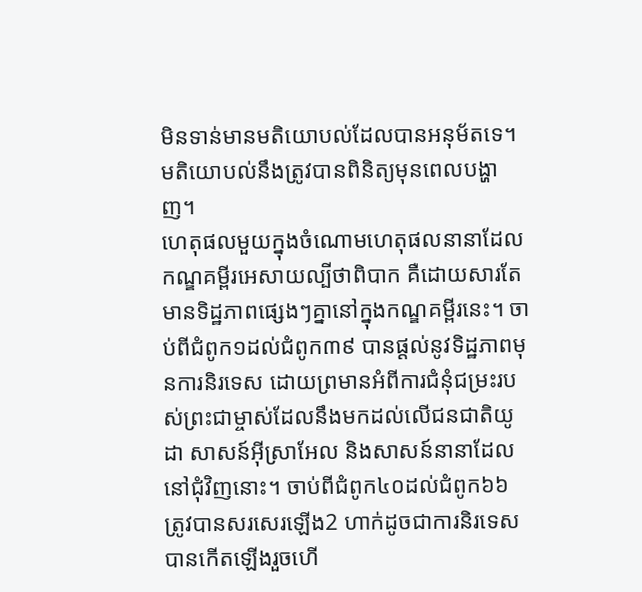មិនទាន់មានមតិយោបល់ដែលបានអនុម័តទេ។
មតិយោបល់នឹងត្រូវបានពិនិត្យមុនពេលបង្ហាញ។
ហេតុផលមួយក្នុងចំណោមហេតុផលនានាដែលកណ្ឌគម្ពីរអេសាយល្បីថាពិបាក គឺដោយសារតែមានទិដ្ឋភាពផ្សេងៗគ្នានៅក្នុងកណ្ឌគម្ពីរនេះ។ ចាប់ពីជំពូក១ដល់ជំពូក៣៩ បានផ្តល់នូវទិដ្ឋភាពមុនការនិរទេស ដោយព្រមានអំពីការជំនុំជម្រះរបស់ព្រះជាម្ចាស់ដែលនឹងមកដល់លើជនជាតិយូដា សាសន៍អ៊ីស្រាអែល និងសាសន៍នានាដែលនៅជុំវិញនោះ។ ចាប់ពីជំពូក៤០ដល់ជំពូក៦៦ ត្រូវបានសរសេរឡើង2 ហាក់ដូចជាការនិរទេសបានកើតឡើងរួចហើ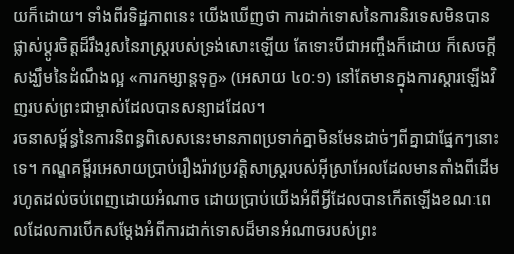យក៏ដោយ។ ទាំងពីរទិដ្ឋភាពនេះ យើងឃើញថា ការដាក់ទោសនៃការនិរទេសមិនបានផ្លាស់ប្ដូរចិត្តដ៏រឹងរូសនៃរាស្ដ្ររបស់ទ្រង់សោះឡើយ តែទោះបីជាអញ្ចឹងក៏ដោយ ក៏សេចក្តីសង្ឃឹមនៃដំណឹងល្អ «ការកម្សាន្តទុក្ខ» (អេសាយ ៤០:១) នៅតែមានក្នុងការស្ដារឡើងវិញរបស់ព្រះជាម្ចាស់ដែលបានសន្យាដដែល។
រចនាសម្ព័ន្ធនៃការនិពន្ធពិសេសនេះមានភាពប្រទាក់គ្នាមិនមែនដាច់ៗពីគ្នាជាផ្នែកៗនោះទេ។ កណ្ឌគម្ពីរអេសាយប្រាប់រឿងរ៉ាវប្រវត្តិសាស្ត្ររបស់អ៊ីស្រាអែលដែលមានតាំងពីដើមរហូតដល់ចប់ពេញដោយអំណាច ដោយប្រាប់យើងអំពីអ្វីដែលបានកើតឡើងខណៈពេលដែលការបើកសម្ដែងអំពីការដាក់ទោសដ៏មានអំណាចរបស់ព្រះ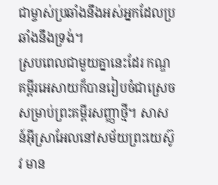ជាម្ចាស់ប្រឆាំងនឹងអស់អ្នកដែលប្រឆាំងនឹងទ្រង់។
ស្របពេលជាមួយគ្នានេះដែរ កណ្ឌគម្ពីរអេសាយក៏បានរៀបចំជាស្រេចសម្រាប់ព្រះគម្ពីរសញ្ញាថ្មី។ សាសន៍អ៊ីស្រាអែលនៅសម័យព្រះយេស៊ូវ មាន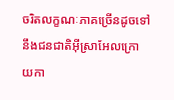ចរិតលក្ខណៈភាគច្រើនដូចទៅនឹងជនជាតិអ៊ីស្រាអែលក្រោយកា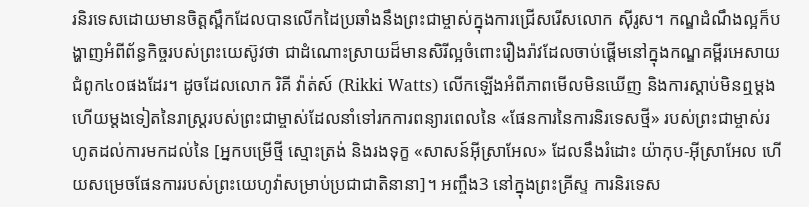រនិរទេសដោយមានចិត្តស្ពឹកដែលបានលើកដៃប្រឆាំងនឹងព្រះជាម្ចាស់ក្នុងការជ្រើសរើសលោក ស៊ីរូស។ កណ្ឌដំណឹងល្អក៏បង្ហាញអំពីព័ន្ធកិច្ចរបស់ព្រះយេស៊ូវថា ជាដំណោះស្រាយដ៏មានសិរីល្អចំពោះរឿងរ៉ាវដែលចាប់ផ្ដើមនៅក្នុងកណ្ឌគម្ពីរអេសាយជំពូក៤០ផងដែរ។ ដូចដែលលោក រិគី វ៉ាត់ស៍ (Rikki Watts) លើកឡើងអំពីភាពមើលមិនឃើញ និងការស្តាប់មិនឮម្តងហើយម្តងទៀតនៃរាស្ដ្ររបស់ព្រះជាម្ចាស់ដែលនាំទៅរកការពន្យារពេលនៃ «ផែនការនៃការនិរទេសថ្មី» របស់ព្រះជាម្ចាស់រហូតដល់ការមកដល់នៃ [អ្នកបម្រើថ្មី ស្មោះត្រង់ និងរងទុក្ខ «សាសន៍អ៊ីស្រាអែល» ដែលនឹងរំដោះ យ៉ាកុប-អ៊ីស្រាអែល ហើយសម្រេចផែនការរបស់ព្រះយេហូវ៉ាសម្រាប់ប្រជាជាតិនានា]។ អញ្ចឹង3 នៅក្នុងព្រះគ្រីស្ទ ការនិរទេស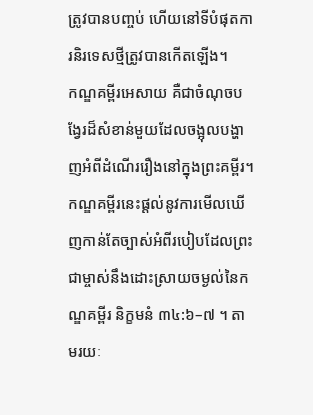ត្រូវបានបញ្ចប់ ហើយនៅទីបំផុតការនិរទេសថ្មីត្រូវបានកើតឡើង។
កណ្ឌគម្ពីរអេសាយ គឺជាចំណុចបង្វែរដ៏សំខាន់មួយដែលចង្អុលបង្ហាញអំពីដំណើររឿងនៅក្នុងព្រះគម្ពីរ។ កណ្ឌគម្ពីរនេះផ្តល់នូវការមើលឃើញកាន់តែច្បាស់អំពីរបៀបដែលព្រះជាម្ចាស់នឹងដោះស្រាយចម្ងល់នៃកណ្ឌគម្ពីរ និក្ខមនំ ៣៤:៦–៧ ។ តាមរយៈ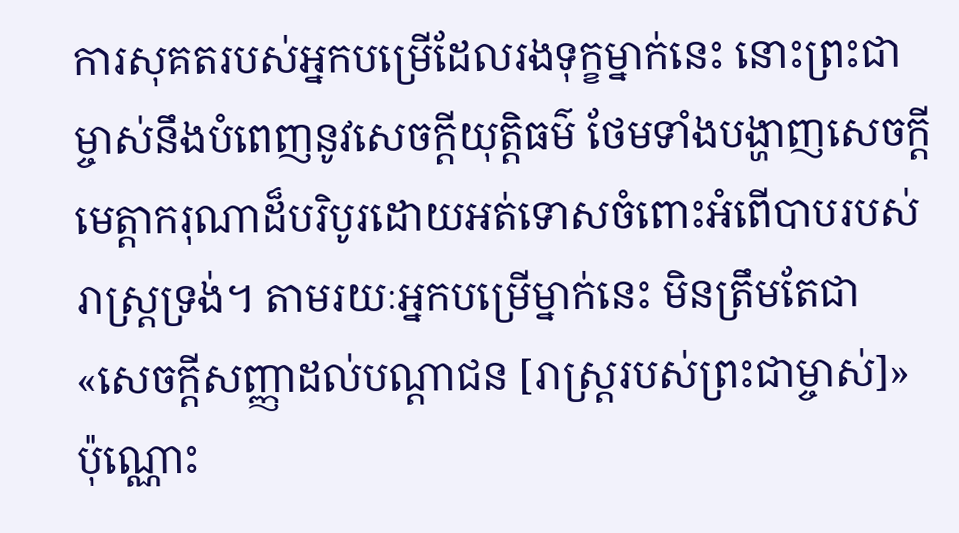ការសុគតរបស់អ្នកបម្រើដែលរងទុក្ខម្នាក់នេះ នោះព្រះជាម្ចាស់នឹងបំពេញនូវសេចក្តីយុត្តិធម៌ ថែមទាំងបង្ហាញសេចក្តីមេត្តាករុណាដ៏បរិបូរដោយអត់ទោសចំពោះអំពើបាបរបស់រាស្ដ្រទ្រង់។ តាមរយៈអ្នកបម្រើម្នាក់នេះ មិនត្រឹមតែជា «សេចក្តីសញ្ញាដល់បណ្តាជន [រាស្ត្ររបស់ព្រះជាម្ចាស់]» ប៉ុណ្ណោះ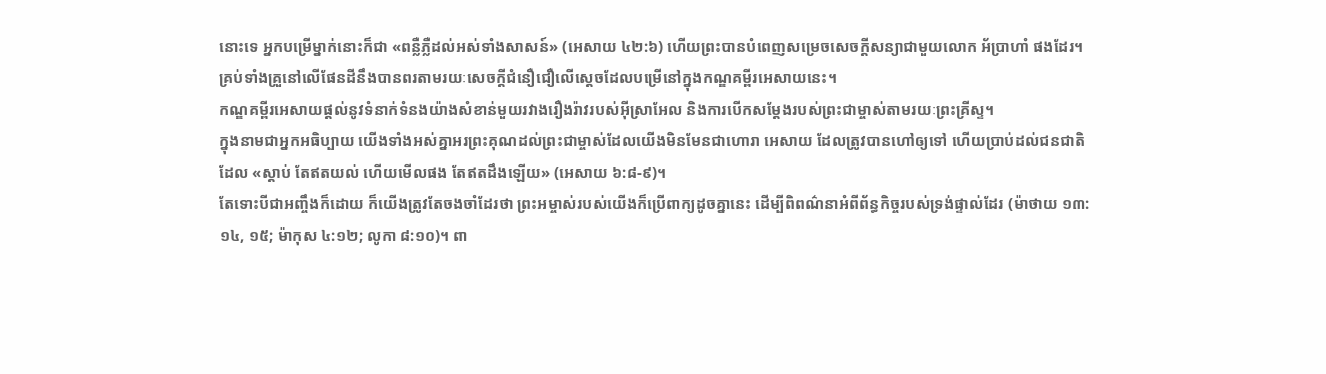នោះទេ អ្នកបម្រើម្នាក់នោះក៏ជា «ពន្លឺភ្លឺដល់អស់ទាំងសាសន៍» (អេសាយ ៤២:៦) ហើយព្រះបានបំពេញសម្រេចសេចក្តីសន្យាជាមួយលោក អ័ប្រាហាំ ផងដែរ។ គ្រប់ទាំងគ្រួនៅលើផែនដីនឹងបានពរតាមរយៈសេចក្ដីជំនឿជឿលើស្ដេចដែលបម្រើនៅក្នុងកណ្ឌគម្ពីរអេសាយនេះ។
កណ្ឌគម្ពីរអេសាយផ្តល់នូវទំនាក់ទំនងយ៉ាងសំខាន់មួយរវាងរឿងរ៉ាវរបស់អ៊ីស្រាអែល និងការបើកសម្ដែងរបស់ព្រះជាម្ចាស់តាមរយៈព្រះគ្រីស្ទ។
ក្នុងនាមជាអ្នកអធិប្បាយ យើងទាំងអស់គ្នាអរព្រះគុណដល់ព្រះជាម្ចាស់ដែលយើងមិនមែនជាហោរា អេសាយ ដែលត្រូវបានហៅឲ្យទៅ ហើយប្រាប់ដល់ជនជាតិដែល «ស្តាប់ តែឥតយល់ ហើយមើលផង តែឥតដឹងឡើយ» (អេសាយ ៦:៨-៩)។
តែទោះបីជាអញ្ចឹងក៏ដោយ ក៏យើងត្រូវតែចងចាំដែរថា ព្រះអម្ចាស់របស់យើងក៏ប្រើពាក្យដូចគ្នានេះ ដើម្បីពិពណ៌នាអំពីព័ន្ធកិច្ចរបស់ទ្រង់ផ្ទាល់ដែរ (ម៉ាថាយ ១៣:១៤, ១៥; ម៉ាកុស ៤:១២; លូកា ៨:១០)។ ពា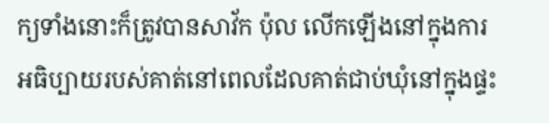ក្យទាំងនោះក៏ត្រូវបានសាវ័ក ប៉ុល លើកឡើងនៅក្នុងការអធិប្បាយរបស់គាត់នៅពេលដែលគាត់ជាប់ឃុំនៅក្នុងផ្ទះ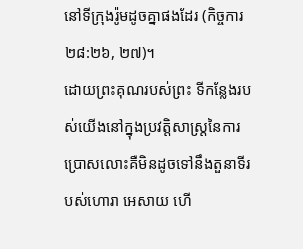នៅទីក្រុងរ៉ូមដូចគ្នាផងដែរ (កិច្ចការ ២៨:២៦, ២៧)។
ដោយព្រះគុណរបស់ព្រះ ទីកន្លែងរបស់យើងនៅក្នុងប្រវត្តិសាស្ត្រនៃការប្រោសលោះគឺមិនដូចទៅនឹងតួនាទីរបស់ហោរា អេសាយ ហើ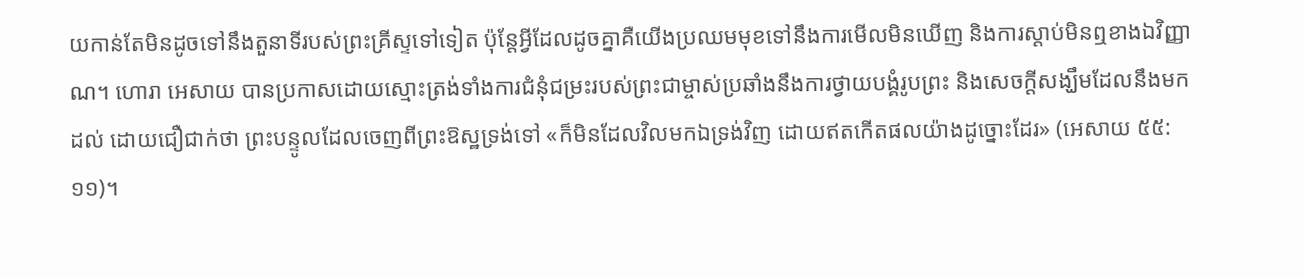យកាន់តែមិនដូចទៅនឹងតួនាទីរបស់ព្រះគ្រីស្ទទៅទៀត ប៉ុន្តែអ្វីដែលដូចគ្នាគឺយើងប្រឈមមុខទៅនឹងការមើលមិនឃើញ និងការស្តាប់មិនឮខាងឯវិញ្ញាណ។ ហោរា អេសាយ បានប្រកាសដោយស្មោះត្រង់ទាំងការជំនុំជម្រះរបស់ព្រះជាម្ចាស់ប្រឆាំងនឹងការថ្វាយបង្គំរូបព្រះ និងសេចក្តីសង្ឃឹមដែលនឹងមកដល់ ដោយជឿជាក់ថា ព្រះបន្ទូលដែលចេញពីព្រះឱស្ឋទ្រង់ទៅ «ក៏មិនដែលវិលមកឯទ្រង់វិញ ដោយឥតកើតផលយ៉ាងដូច្នោះដែរ» (អេសាយ ៥៥:១១)។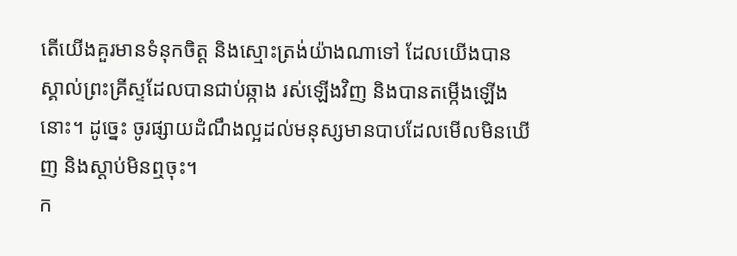តើយើងគួរមានទំនុកចិត្ត និងស្មោះត្រង់យ៉ាងណាទៅ ដែលយើងបានស្គាល់ព្រះគ្រីស្ទដែលបានជាប់ឆ្កាង រស់ឡើងវិញ និងបានតម្កើងឡើងនោះ។ ដូច្នេះ ចូរផ្សាយដំណឹងល្អដល់មនុស្សមានបាបដែលមើលមិនឃើញ និងស្តាប់មិនឮចុះ។
ក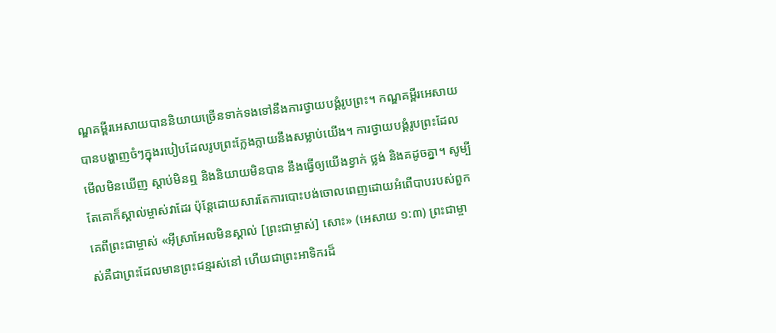ណ្ឌគម្ពីរអេសាយបាននិយាយច្រើនទាក់ទងទៅនឹងការថ្វាយបង្គំរូបព្រះ។ កណ្ឌគម្ពីរអេសាយបានបង្ហាញចំៗក្នុងរបៀបដែលរូបព្រះក្លែងក្លាយនឹងសម្លាប់យើង។ ការថ្វាយបង្គំរូបព្រះដែលមើលមិនឃើញ ស្តាប់មិនឮ និងនិយាយមិនបាន នឹងធ្វើឲ្យយើងខ្វាក់ ថ្លង់ និងគដូចគ្នា។ សូម្បីតែគោក៏ស្គាល់ម្ចាស់វាដែរ ប៉ុន្តែដោយសារតែការបោះបង់ចោលពេញដោយអំពើបាបរបស់ពួកគេពីព្រះជាម្ចាស់ «អ៊ីស្រាអែលមិនស្គាល់ [ព្រះជាម្ចាស់] សោះ» (អេសាយ ១:៣) ព្រះជាម្ចាស់គឺជាព្រះដែលមានព្រះជន្មរស់នៅ ហើយជាព្រះអាទិករដ៏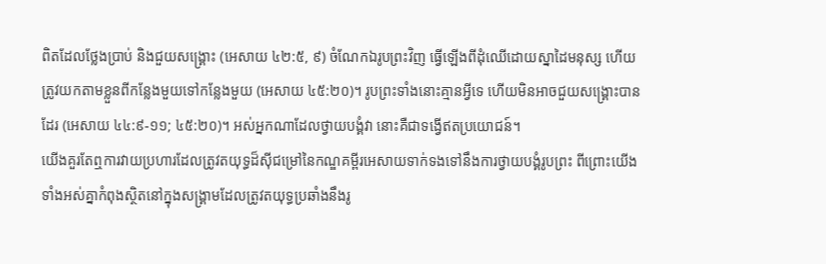ពិតដែលថ្លែងប្រាប់ និងជួយសង្គ្រោះ (អេសាយ ៤២:៥, ៩) ចំណែកឯរូបព្រះវិញ ធ្វើឡើងពីដុំឈើដោយស្នាដៃមនុស្ស ហើយត្រូវយកតាមខ្លួនពីកន្លែងមួយទៅកន្លែងមួយ (អេសាយ ៤៥:២០)។ រូបព្រះទាំងនោះគ្មានអ្វីទេ ហើយមិនអាចជួយសង្គ្រោះបានដែរ (អេសាយ ៤៤:៩-១១; ៤៥:២០)។ អស់អ្នកណាដែលថ្វាយបង្គំវា នោះគឺជាទង្វើឥតប្រយោជន៍។
យើងគួរតែឮការវាយប្រហារដែលត្រូវតយុទ្ធដ៏ស៊ីជម្រៅនៃកណ្ឌគម្ពីរអេសាយទាក់ទងទៅនឹងការថ្វាយបង្គំរូបព្រះ ពីព្រោះយើងទាំងអស់គ្នាកំពុងស្ថិតនៅក្នុងសង្គ្រាមដែលត្រូវតយុទ្ធប្រឆាំងនឹងរូ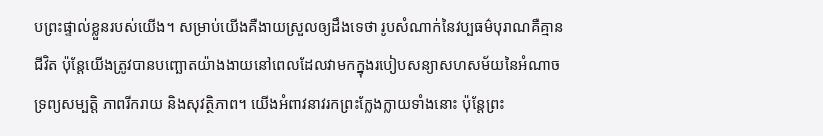បព្រះផ្ទាល់ខ្លួនរបស់យើង។ សម្រាប់យើងគឺងាយស្រួលឲ្យដឹងទេថា រូបសំណាក់នៃវប្បធម៌បុរាណគឺគ្មានជីវិត ប៉ុន្តែយើងត្រូវបានបញ្ឆោតយ៉ាងងាយនៅពេលដែលវាមកក្នុងរបៀបសន្យាសហសម័យនៃអំណាច ទ្រព្យសម្បត្តិ ភាពរីករាយ និងសុវត្ថិភាព។ យើងអំពាវនាវរកព្រះក្លែងក្លាយទាំងនោះ ប៉ុន្តែព្រះ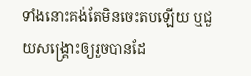ទាំងនោះគង់តែមិនចេះតបឡើយ ឬជួយសង្គ្រោះឲ្យរួចបានដែ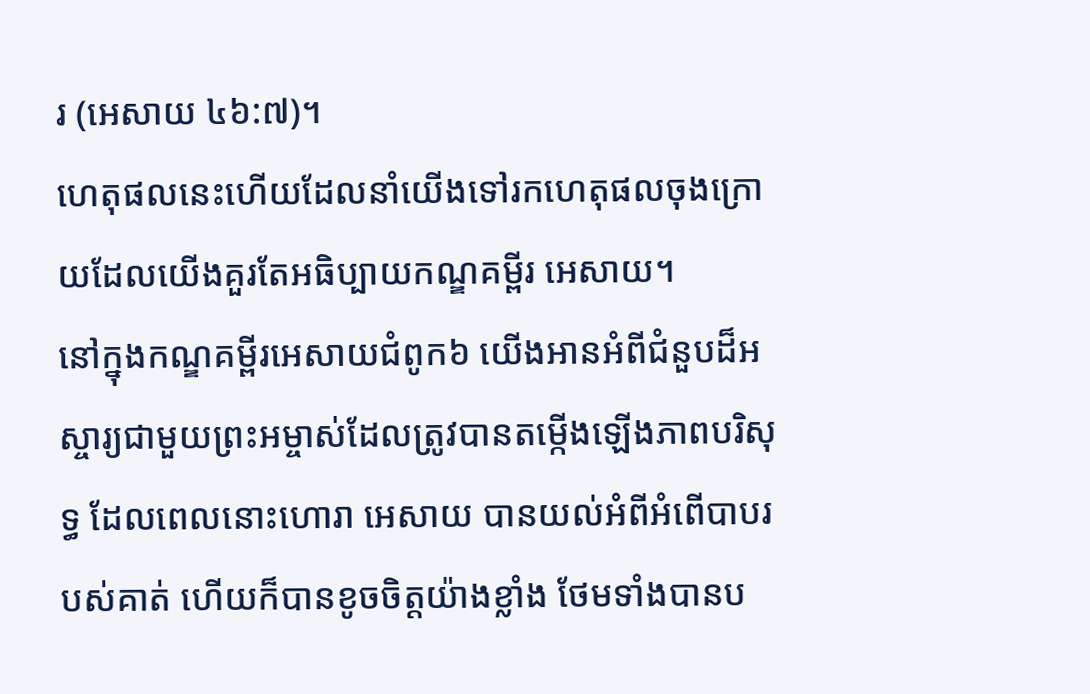រ (អេសាយ ៤៦:៧)។
ហេតុផលនេះហើយដែលនាំយើងទៅរកហេតុផលចុងក្រោយដែលយើងគួរតែអធិប្បាយកណ្ឌគម្ពីរ អេសាយ។
នៅក្នុងកណ្ឌគម្ពីរអេសាយជំពូក៦ យើងអានអំពីជំនួបដ៏អស្ចារ្យជាមួយព្រះអម្ចាស់ដែលត្រូវបានតម្កើងឡើងភាពបរិសុទ្ធ ដែលពេលនោះហោរា អេសាយ បានយល់អំពីអំពើបាបរបស់គាត់ ហើយក៏បានខូចចិត្តយ៉ាងខ្លាំង ថែមទាំងបានប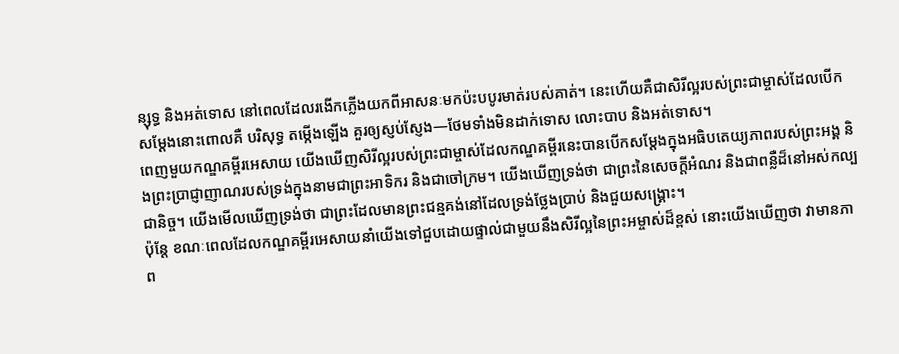ន្សុទ្ធ និងអត់ទោស នៅពេលដែលរងើកភ្លើងយកពីអាសនៈមកប៉ះបបូរមាត់របស់គាត់។ នេះហើយគឺជាសិរីល្អរបស់ព្រះជាម្ចាស់ដែលបើកសម្ដែងនោះពោលគឺ បរិសុទ្ធ តម្កើងឡើង គួរឲ្យស្ញប់ស្ញែង—ថែមទាំងមិនដាក់ទោស លោះបាប និងអត់ទោស។
ពេញមួយកណ្ឌគម្ពីរអេសាយ យើងឃើញសិរីល្អរបស់ព្រះជាម្ចាស់ដែលកណ្ឌគម្ពីរនេះបានបើកសម្ដែងក្នុងអធិបតេយ្យភាពរបស់ព្រះអង្គ និងព្រះប្រាជ្ញាញាណរបស់ទ្រង់ក្នុងនាមជាព្រះអាទិករ និងជាចៅក្រម។ យើងឃើញទ្រង់ថា ជាព្រះនៃសេចក្តីអំណរ និងជាពន្លឺដ៏នៅអស់កល្បជានិច្ច។ យើងមើលឃើញទ្រង់ថា ជាព្រះដែលមានព្រះជន្មគង់នៅដែលទ្រង់ថ្លែងប្រាប់ និងជួយសង្គ្រោះ។
ប៉ុន្តែ ខណៈពេលដែលកណ្ឌគម្ពីរអេសាយនាំយើងទៅជួបដោយផ្ទាល់ជាមួយនឹងសិរីល្អនៃព្រះអម្ចាស់ដ៏ខ្ពស់ នោះយើងឃើញថា វាមានភាព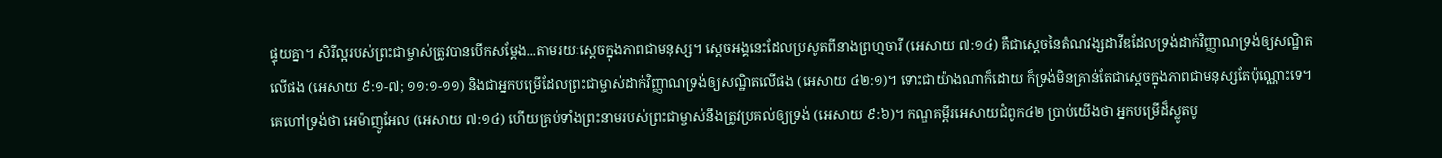ផ្ទុយគ្នា។ សិរីល្អរបស់ព្រះជាម្ចាស់ត្រូវបានបើកសម្ដែង...តាមរយៈស្ដេចក្នុងភាពជាមនុស្ស។ ស្ដេចអង្គនេះដែលប្រសូតពីនាងព្រហ្មចារី (អេសាយ ៧:១៤) គឺជាស្ដេចនៃតំណវង្សដាវីឌដែលទ្រង់ដាក់វិញ្ញាណទ្រង់ឲ្យសណ្ឋិតលើផង (អេសាយ ៩:១-៧; ១១:១-១១) និងជាអ្នកបម្រើដែលព្រះជាម្ចាស់ដាក់វិញ្ញាណទ្រង់ឲ្យសណ្ឋិតលើផង (អេសាយ ៤២:១)។ ទោះជាយ៉ាងណាក៏ដោយ ក៏ទ្រង់មិនគ្រាន់តែជាស្ដេចក្នុងភាពជាមនុស្សតែប៉ុណ្ណោះទេ។ គេហៅទ្រង់ថា អេម៉ាញូអែល (អេសាយ ៧:១៤) ហើយគ្រប់ទាំងព្រះនាមរបស់ព្រះជាម្ចាស់នឹងត្រូវប្រគល់ឲ្យទ្រង់ (អេសាយ ៩:៦)។ កណ្ឌគម្ពីរអេសាយជំពូក៤២ ប្រាប់យើងថា អ្នកបម្រើដ៏ស្លូតបូ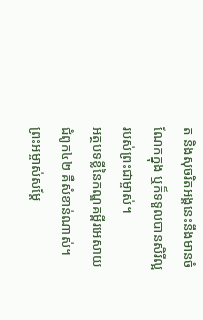ត និងសុចរិតអង្គនេះនឹងមានចំណែកក្នុង ឬក៏ទទួលបានសិរីល្អរបស់ព្រះជាម្ចាស់។
អត្ថបទខ្លីនៃកណ្ឌគម្ពីរអេសាយជំពូក៤២ គឺសំខាន់ណាស់។ ព្រះអម្ចាស់សម្ដែ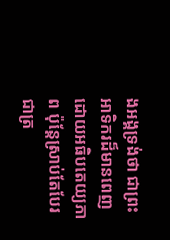ងអង្គទ្រង់ថា ជាព្រះអាទិករដ៏មានពេញដោយអធិបតេយ្យភាព ប៉ុន្តែស្រាប់តែបែរជាត្រ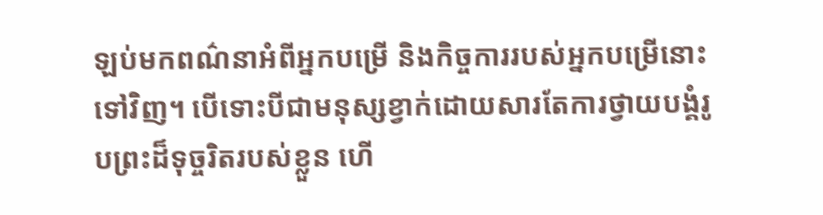ឡប់មកពណ៌នាអំពីអ្នកបម្រើ និងកិច្ចការរបស់អ្នកបម្រើនោះទៅវិញ។ បើទោះបីជាមនុស្សខ្វាក់ដោយសារតែការថ្វាយបង្គំរូបព្រះដ៏ទុច្ចរិតរបស់ខ្លួន ហើ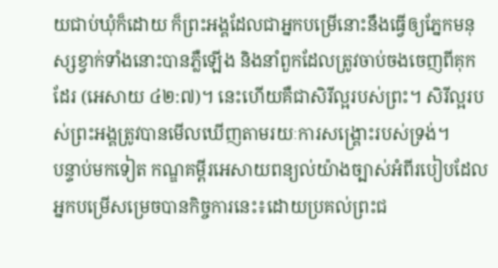យជាប់ឃុំក៏ដោយ ក៏ព្រះអង្គដែលជាអ្នកបម្រើនោះនឹងធ្វើឲ្យភ្នែកមនុស្សខ្វាក់ទាំងនោះបានភ្លឺឡើង និងនាំពួកដែលត្រូវចាប់ចងចេញពីគុកដែរ (អេសាយ ៤២:៧)។ នេះហើយគឺជាសិរីល្អរបស់ព្រះ។ សិរីល្អរបស់ព្រះអង្គត្រូវបានមើលឃើញតាមរយៈការសង្គ្រោះរបស់ទ្រង់។
បន្ទាប់មកទៀត កណ្ឌគម្ពីរអេសាយពន្យល់យ៉ាងច្បាស់អំពីរបៀបដែលអ្នកបម្រើសម្រេចបានកិច្ចការនេះ៖ដោយប្រគល់ព្រះជ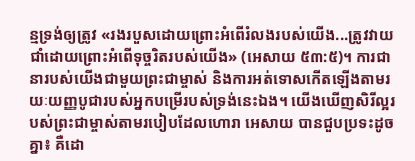ន្មទ្រង់ឲ្យត្រូវ «រងរបួសដោយព្រោះអំពើរំលងរបស់យើង...ត្រូវវាយជាំដោយព្រោះអំពើទុច្ចរិតរបស់យើង» (អេសាយ ៥៣:៥)។ ការជានារបស់យើងជាមួយព្រះជាម្ចាស់ និងការអត់ទោសកើតឡើងតាមរយៈយញ្ញបូជារបស់អ្នកបម្រើរបស់ទ្រង់នេះឯង។ យើងឃើញសិរីល្អរបស់ព្រះជាម្ចាស់តាមរបៀបដែលហោរា អេសាយ បានជួបប្រទះដូចគ្នា៖ គឺដោ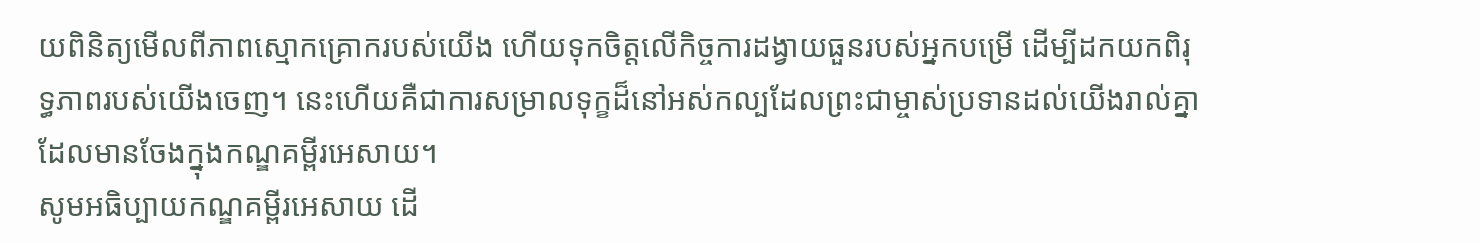យពិនិត្យមើលពីភាពស្មោកគ្រោករបស់យើង ហើយទុកចិត្តលើកិច្ចការដង្វាយធួនរបស់អ្នកបម្រើ ដើម្បីដកយកពិរុទ្ធភាពរបស់យើងចេញ។ នេះហើយគឺជាការសម្រាលទុក្ខដ៏នៅអស់កល្បដែលព្រះជាម្ចាស់ប្រទានដល់យើងរាល់គ្នាដែលមានចែងក្នុងកណ្ឌគម្ពីរអេសាយ។
សូមអធិប្បាយកណ្ឌគម្ពីរអេសាយ ដើ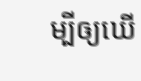ម្បីឲ្យឃើ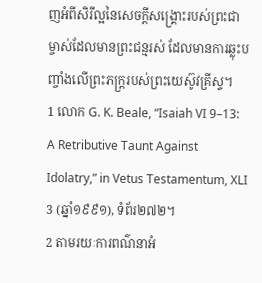ញអំពីសិរីល្អនៃសេចក្តីសង្គ្រោះរបស់ព្រះជាម្ចាស់ដែលមានព្រះជន្មរស់ ដែលមានការឆ្លុះបញ្ចាំងលើព្រះភក្ត្ររបស់ព្រះយេស៊ូវគ្រីស្ទ។
1 លោក G. K. Beale, “Isaiah VI 9–13: A Retributive Taunt Against Idolatry,” in Vetus Testamentum, XLI 3 (ឆ្នាំ១៩៩១), ទំព័រ២៧២។
2 តាមរយៈការពណ៌នាអំ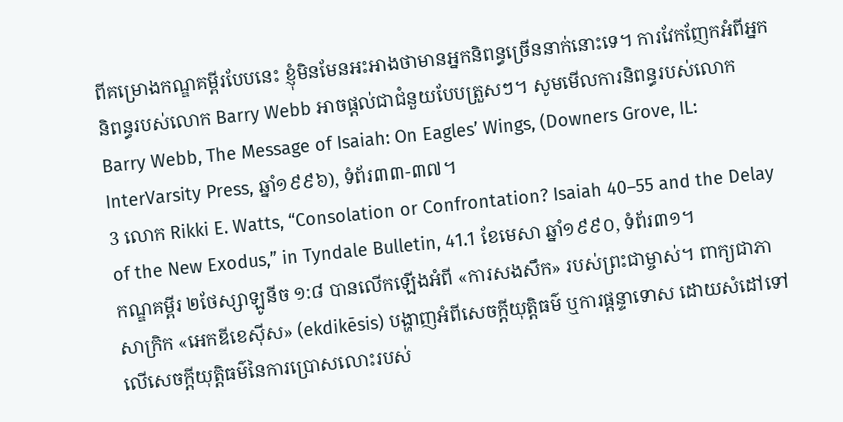ពីគម្រោងកណ្ឌគម្ពីរបែបនេះ ខ្ញុំមិនមែនអះអាងថាមានអ្នកនិពន្ធច្រើននាក់នោះទេ។ ការវែកញែកអំពីអ្នកនិពន្ធរបស់លោក Barry Webb អាចផ្ដល់ជាជំនួយបែបត្រួសៗ។ សូមមើលការនិពន្ធរបស់លោក Barry Webb, The Message of Isaiah: On Eagles’ Wings, (Downers Grove, IL: InterVarsity Press, ឆ្នាំ១៩៩៦), ទំព័រ៣៣-៣៧។
3 លោក Rikki E. Watts, “Consolation or Confrontation? Isaiah 40–55 and the Delay of the New Exodus,” in Tyndale Bulletin, 41.1 ខែមេសា ឆ្នាំ១៩៩០, ទំព័រ៣១។
កណ្ឌគម្ពីរ ២ថែស្សាឡូនីច ១:៨ បានលើកឡើងអំពី «ការសងសឹក» របស់ព្រះជាម្ចាស់។ ពាក្យជាភាសាក្រិក «អេកឌីខេស៊ីស» (ekdikēsis) បង្ហាញអំពីសេចក្ដីយុត្តិធម៌ ឬការផ្ដន្ទាទោស ដោយសំដៅទៅលើសេចក្ដីយុត្តិធម៌នៃការប្រោសលោះរបស់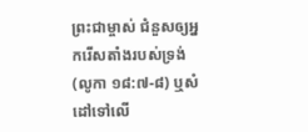ព្រះជាម្ចាស់ ជំនួសឲ្យអ្នករើសតាំងរបស់ទ្រង់ (លូកា ១៨:៧-៨) ឬសំដៅទៅលើ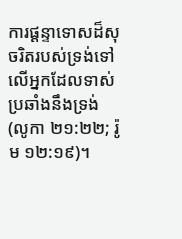ការផ្ដន្ទាទោសដ៏សុចរិតរបស់ទ្រង់ទៅលើអ្នកដែលទាស់ប្រឆាំងនឹងទ្រង់ (លូកា ២១:២២; រ៉ូម ១២:១៩)។